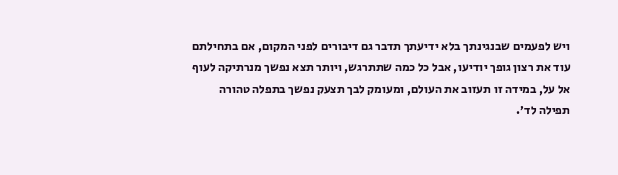ויש לפעמים שבנגינתך בלא ידיעתך תדבר גם דיבורים לפני המקום, אם בתחילתם עוד את רצון גופך יודיעו, אבל כל כמה שתתרגש, ויותר תצא נפשך מנרתיקה לעוף אל על, במידה זו תעזוב את העולם, ומעומק לבך תצעק נפשך בתפלה טהורה תפילה לד׳.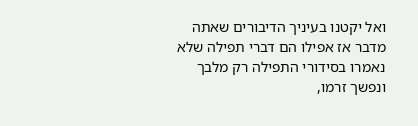ואל יקטנו בעיניך הדיבורים שאתה מדבר אז אפילו הם דברי תפילה שלא נאמרו בסידורי התפילה רק מלבך ונפשך זרמו,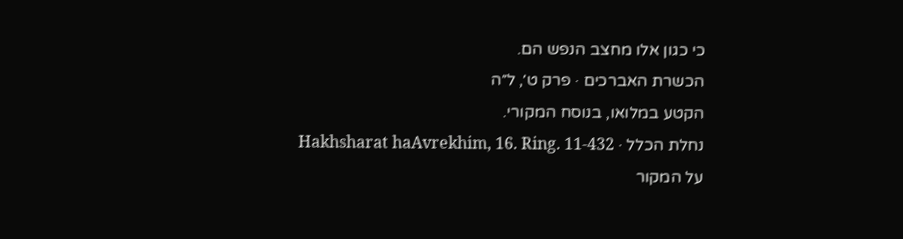כי כגון אלו מחצב הנפש הם.
הכשרת האברכים · פרק ט׳, ל״ה
הקטע במלואו, בנוסח המקורי.
נחלת הכלל · Hakhsharat haAvrekhim, 16. Ring. 11-432
על המקור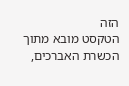הזה
הטקסט מובא מתוך הכשרת האברכים,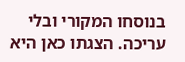בנוסחו המקורי ובלי עריכה. הצגתו כאן היא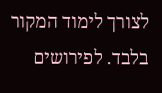לצורך לימוד המקור בלבד. לפירושים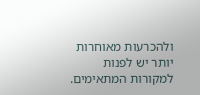ולהכרעות מאוחרות יותר יש לפנות למקורות המתאימים.